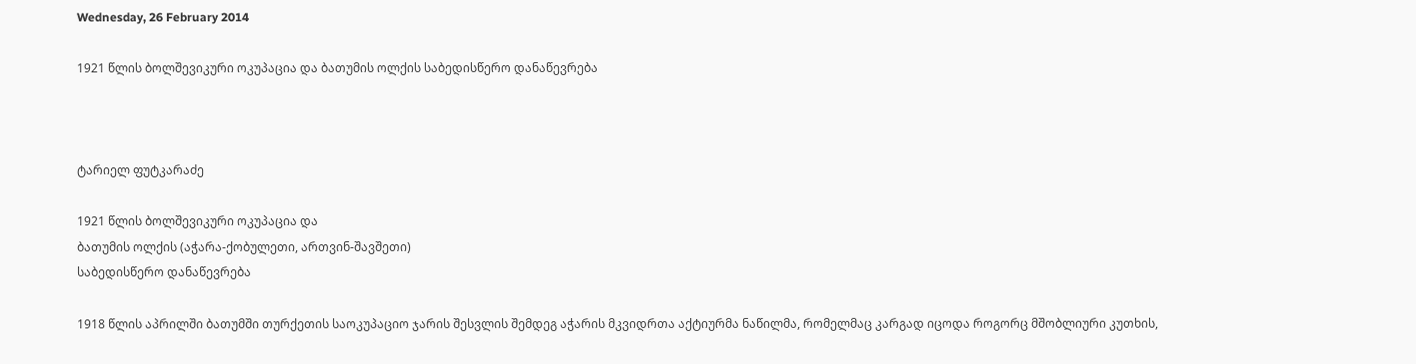Wednesday, 26 February 2014

1921 წლის ბოლშევიკური ოკუპაცია და ბათუმის ოლქის საბედისწერო დანაწევრება



ტარიელ ფუტკარაძე

1921 წლის ბოლშევიკური ოკუპაცია და
ბათუმის ოლქის (აჭარა-ქობულეთი, ართვინ-შავშეთი)
საბედისწერო დანაწევრება

1918 წლის აპრილში ბათუმში თურქეთის საოკუპაციო ჯარის შესვლის შემდეგ აჭარის მკვიდრთა აქტიურმა ნაწილმა, რომელმაც კარგად იცოდა როგორც მშობლიური კუთხის,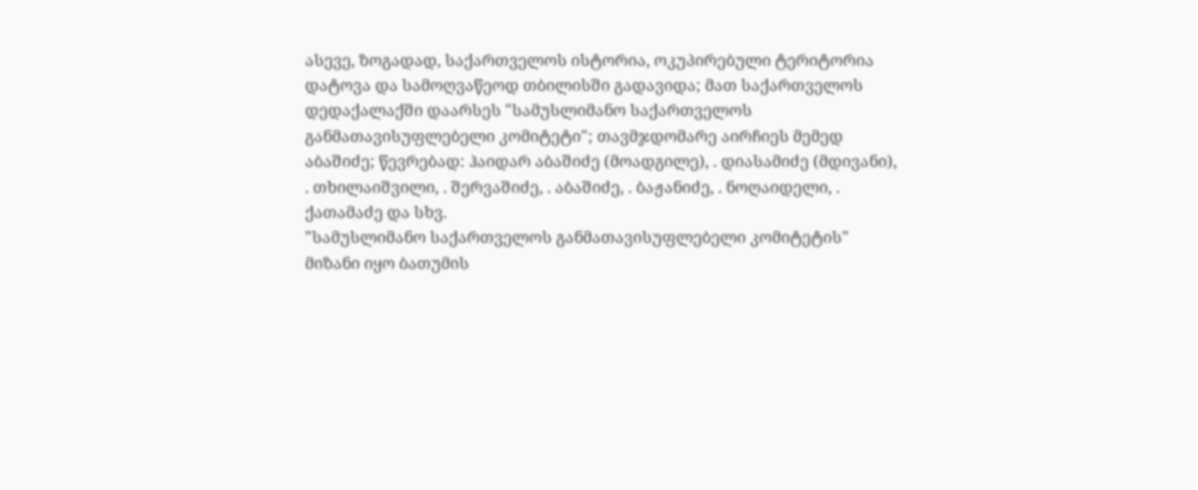ასევე, ზოგადად, საქართველოს ისტორია, ოკუპირებული ტერიტორია დატოვა და სამოღვაწეოდ თბილისში გადავიდა; მათ საქართველოს დედაქალაქში დაარსეს "სამუსლიმანო საქართველოს განმათავისუფლებელი კომიტეტი"; თავმჯდომარე აირჩიეს მემედ აბაშიძე; წევრებად: ჰაიდარ აბაშიძე (მოადგილე), . დიასამიძე (მდივანი), . თხილაიშვილი, . შერვაშიძე, . აბაშიძე, . ბაჟანიძე, . ნოღაიდელი, . ქათამაძე და სხვ.
"სამუსლიმანო საქართველოს განმათავისუფლებელი კომიტეტის" მიზანი იყო ბათუმის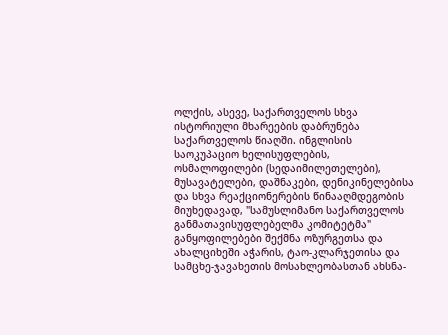ოლქის, ასევე, საქართველოს სხვა ისტორიული მხარეების დაბრუნება საქართველოს წიაღში. ინგლისის საოკუპაციო ხელისუფლების, ოსმალოფილები (სედაიმილეთელები), მუსავატელები, დაშნაკები, დენიკინელებისა და სხვა რეაქციონერების წინააღმდეგობის მიუხედავად, "სამუსლიმანო საქართველოს განმათავისუფლებელმა კომიტეტმა" განყოფილებები შექმნა ოზურგეთსა და ახალციხეში აჭარის, ტაო-კლარჯეთისა და სამცხე-ჯავახეთის მოსახლეობასთან ახსნა-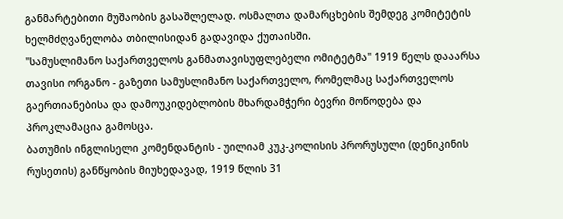განმარტებითი მუშაობის გასაშლელად. ოსმალთა დამარცხების შემდეგ კომიტეტის ხელმძღვანელობა თბილისიდან გადავიდა ქუთაისში.
"სამუსლიმანო საქართველოს განმათავისუფლებელი ომიტეტმა" 1919 წელს დააარსა თავისი ორგანო - გაზეთი სამუსლიმანო საქართველო, რომელმაც საქართველოს გაერთიანებისა და დამოუკიდებლობის მხარდამჭერი ბევრი მოწოდება და პროკლამაცია გამოსცა.
ბათუმის ინგლისელი კომენდანტის - უილიამ კუკ-კოლისის პრორუსული (დენიკინის რუსეთის) განწყობის მიუხედავად, 1919 წლის 31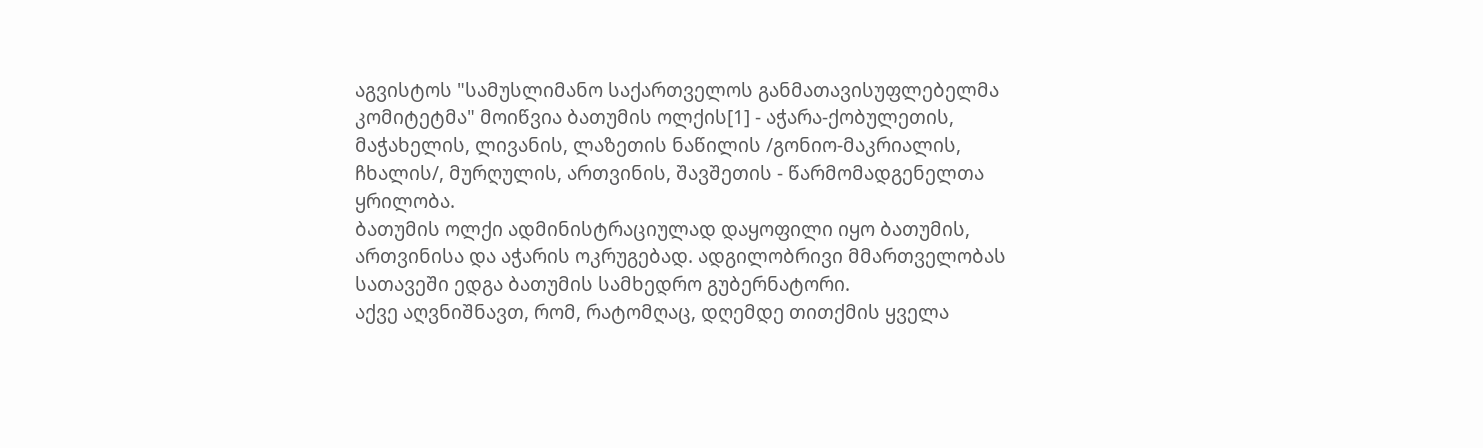აგვისტოს "სამუსლიმანო საქართველოს განმათავისუფლებელმა კომიტეტმა" მოიწვია ბათუმის ოლქის[1] - აჭარა-ქობულეთის, მაჭახელის, ლივანის, ლაზეთის ნაწილის /გონიო-მაკრიალის, ჩხალის/, მურღულის, ართვინის, შავშეთის - წარმომადგენელთა ყრილობა.
ბათუმის ოლქი ადმინისტრაციულად დაყოფილი იყო ბათუმის, ართვინისა და აჭარის ოკრუგებად. ადგილობრივი მმართველობას სათავეში ედგა ბათუმის სამხედრო გუბერნატორი.
აქვე აღვნიშნავთ, რომ, რატომღაც, დღემდე თითქმის ყველა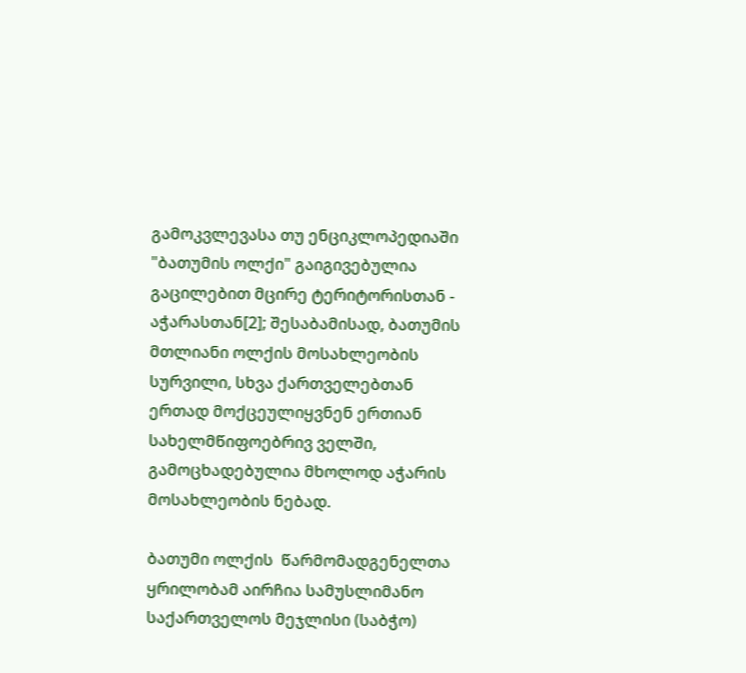გამოკვლევასა თუ ენციკლოპედიაში "ბათუმის ოლქი" გაიგივებულია გაცილებით მცირე ტერიტორისთან - აჭარასთან[2]; შესაბამისად, ბათუმის მთლიანი ოლქის მოსახლეობის სურვილი, სხვა ქართველებთან ერთად მოქცეულიყვნენ ერთიან სახელმწიფოებრივ ველში, გამოცხადებულია მხოლოდ აჭარის მოსახლეობის ნებად.

ბათუმი ოლქის  წარმომადგენელთა ყრილობამ აირჩია სამუსლიმანო საქართველოს მეჯლისი (საბჭო)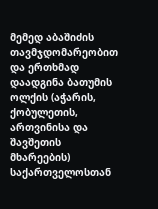მემედ აბაშიძის თავმჯდომარეობით და ერთხმად დაადგინა ბათუმის ოლქის (აჭარის, ქობულეთის, ართვინისა და შავშეთის მხარეების) საქართველოსთან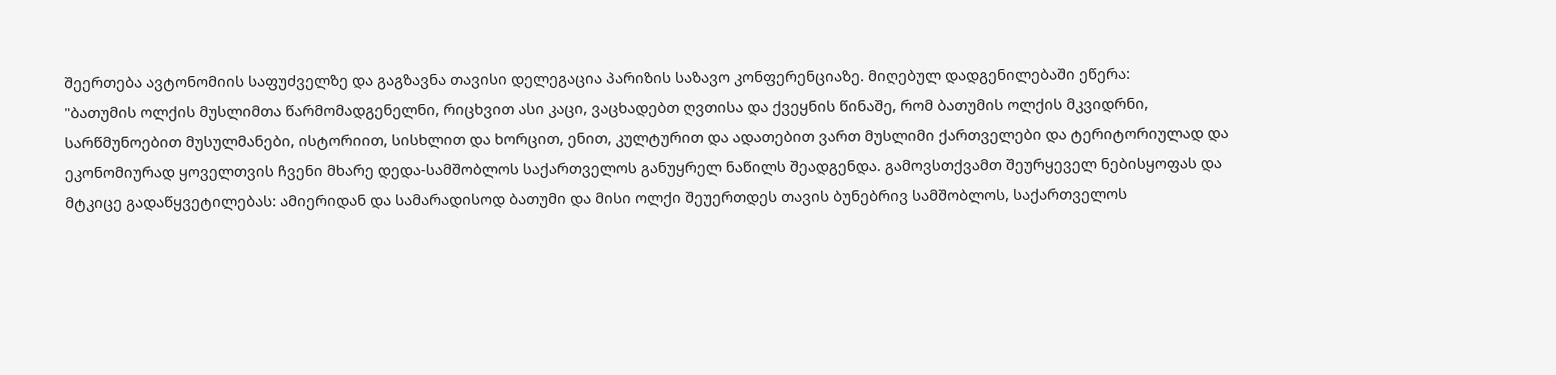შეერთება ავტონომიის საფუძველზე და გაგზავნა თავისი დელეგაცია პარიზის საზავო კონფერენციაზე. მიღებულ დადგენილებაში ეწერა:
"ბათუმის ოლქის მუსლიმთა წარმომადგენელნი, რიცხვით ასი კაცი, ვაცხადებთ ღვთისა და ქვეყნის წინაშე, რომ ბათუმის ოლქის მკვიდრნი, სარწმუნოებით მუსულმანები, ისტორიით, სისხლით და ხორცით, ენით, კულტურით და ადათებით ვართ მუსლიმი ქართველები და ტერიტორიულად და ეკონომიურად ყოველთვის ჩვენი მხარე დედა-სამშობლოს საქართველოს განუყრელ ნაწილს შეადგენდა. გამოვსთქვამთ შეურყეველ ნებისყოფას და მტკიცე გადაწყვეტილებას: ამიერიდან და სამარადისოდ ბათუმი და მისი ოლქი შეუერთდეს თავის ბუნებრივ სამშობლოს, საქართველოს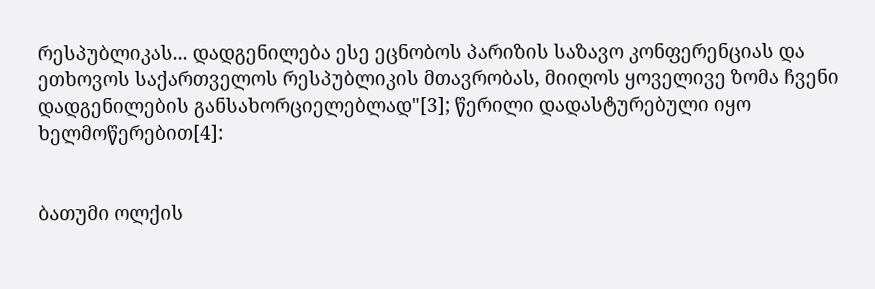რესპუბლიკას... დადგენილება ესე ეცნობოს პარიზის საზავო კონფერენციას და ეთხოვოს საქართველოს რესპუბლიკის მთავრობას, მიიღოს ყოველივე ზომა ჩვენი დადგენილების განსახორციელებლად"[3]; წერილი დადასტურებული იყო ხელმოწერებით[4]:


ბათუმი ოლქის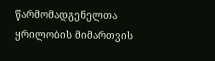წარმომადგენელთა ყრილობის მიმართვის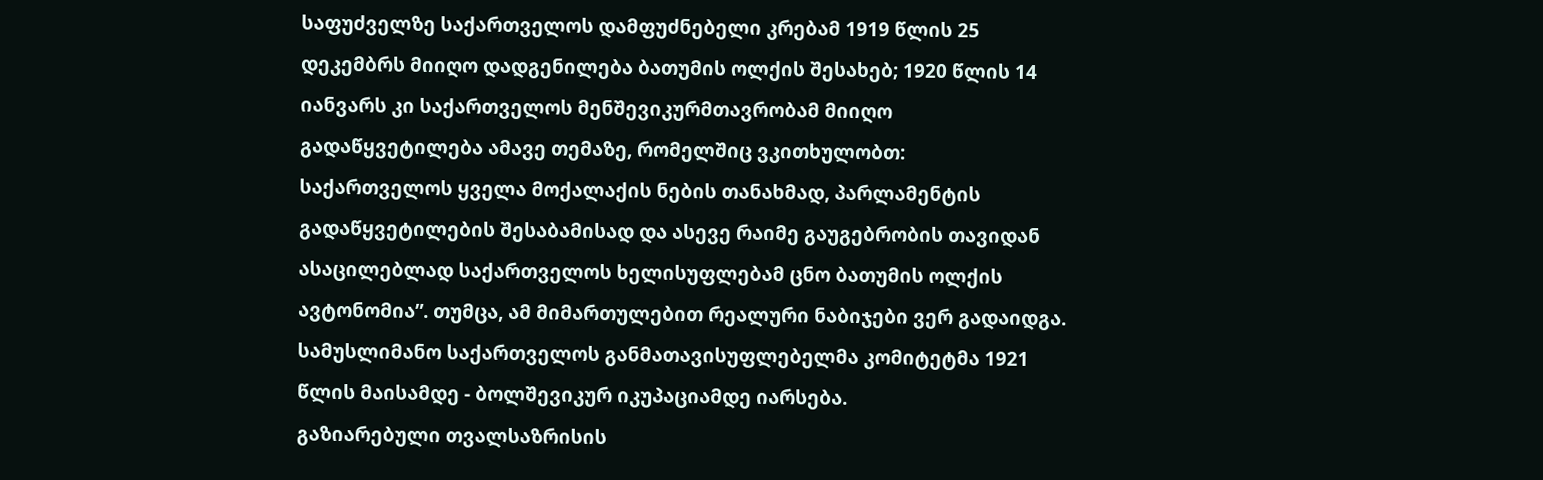საფუძველზე საქართველოს დამფუძნებელი კრებამ 1919 წლის 25 დეკემბრს მიიღო დადგენილება ბათუმის ოლქის შესახებ; 1920 წლის 14 იანვარს კი საქართველოს მენშევიკურმთავრობამ მიიღო გადაწყვეტილება ამავე თემაზე, რომელშიც ვკითხულობთ:
საქართველოს ყველა მოქალაქის ნების თანახმად, პარლამენტის გადაწყვეტილების შესაბამისად და ასევე რაიმე გაუგებრობის თავიდან ასაცილებლად საქართველოს ხელისუფლებამ ცნო ბათუმის ოლქის ავტონომია”. თუმცა, ამ მიმართულებით რეალური ნაბიჯები ვერ გადაიდგა.
სამუსლიმანო საქართველოს განმათავისუფლებელმა კომიტეტმა 1921 წლის მაისამდე - ბოლშევიკურ იკუპაციამდე იარსება.
გაზიარებული თვალსაზრისის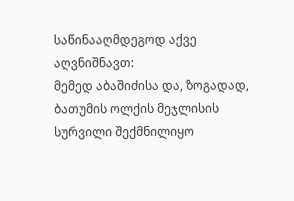საწინააღმდეგოდ აქვე აღვნიშნავთ:
მემედ აბაშიძისა და, ზოგადად, ბათუმის ოლქის მეჯლისის სურვილი შექმნილიყო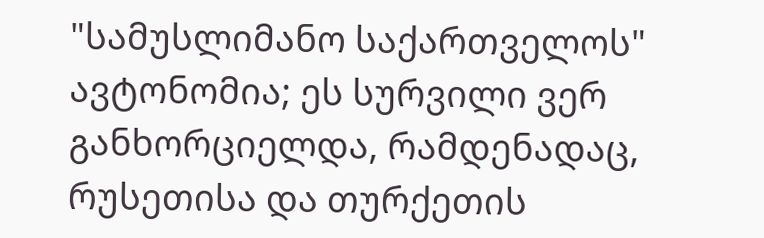"სამუსლიმანო საქართველოს" ავტონომია; ეს სურვილი ვერ განხორციელდა, რამდენადაც, რუსეთისა და თურქეთის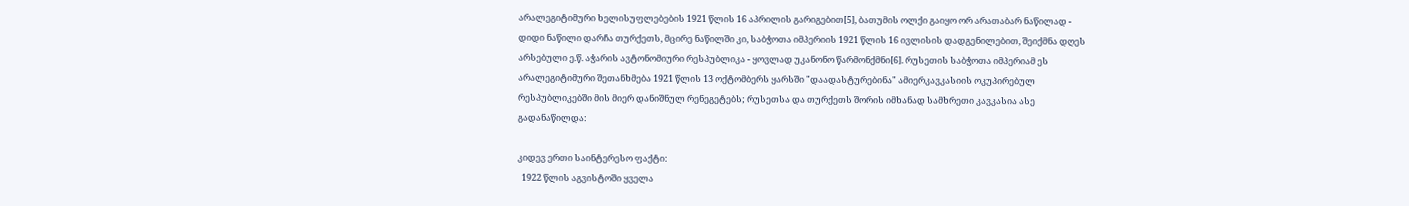არალეგიტიმური ხელისუფლებების 1921 წლის 16 აპრილის გარიგებით[5], ბათუმის ოლქი გაიყო ორ არათაბარ ნაწილად - დიდი ნაწილი დარჩა თურქეთს, მცირე ნაწილში კი, საბჭოთა იმპერიის 1921 წლის 16 ივლისის დადგენილებით, შეიქმნა დღეს არსებული ე.წ. აჭარის ავტონომიური რესპუბლიკა - ყოვლად უკანონო წარმონქმნი[6]. რუსეთის საბჭოთა იმპერიამ ეს არალეგიტიმური შეთანხმება 1921 წლის 13 ოქტომბერს ყარსში "დაადასტურებინა" ამიერკავკასიის ოკუპირებულ რესპუბლიკებში მის მიერ დანიშნულ რენეგეტებს; რუსეთსა და თურქეთს შორის იმხანად სამხრეთი კავკასია ასე გადანაწილდა:

კიდევ ერთი საინტერესო ფაქტი:
  1922 წლის აგვისტოში ყველა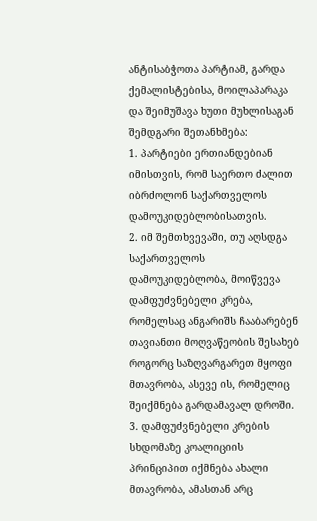ანტისაბჭოთა პარტიამ, გარდა ქემალისტებისა, მოილაპარაკა და შეიმუშავა ხუთი მუხლისაგან შემდგარი შეთანხმება:
1. პარტიები ერთიანდებიან იმისთვის, რომ საერთო ძალით იბრძოლონ საქართველოს დამოუკიდებლობისათვის.
2. იმ შემთხვევაში, თუ აღსდგა საქართველოს დამოუკიდებლობა, მოიწვევა დამფუძვნებელი კრება, რომელსაც ანგარიშს ჩააბარებენ თავიანთი მოღვაწეობის შესახებ როგორც საზღვარგარეთ მყოფი მთავრობა, ასევე ის, რომელიც შეიქმნება გარდამავალ დროში.
3. დამფუძვნებელი კრების სხდომაზე კოალიციის პრინციპით იქმნება ახალი მთავრობა, ამასთან არც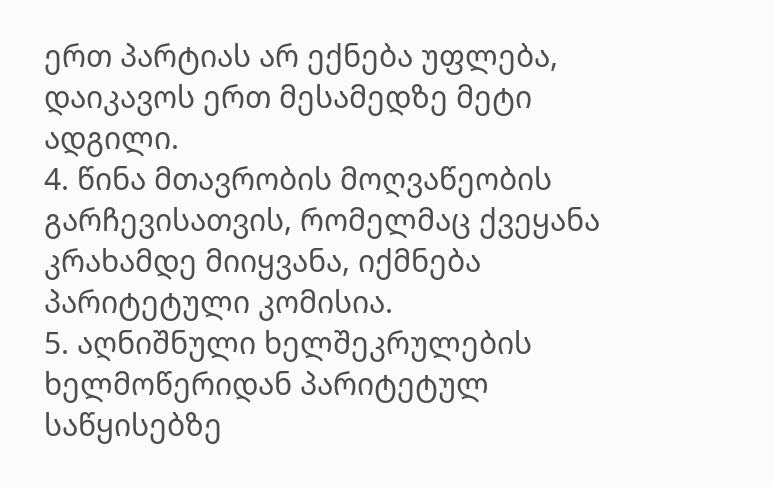ერთ პარტიას არ ექნება უფლება, დაიკავოს ერთ მესამედზე მეტი ადგილი.
4. წინა მთავრობის მოღვაწეობის გარჩევისათვის, რომელმაც ქვეყანა კრახამდე მიიყვანა, იქმნება პარიტეტული კომისია.
5. აღნიშნული ხელშეკრულების ხელმოწერიდან პარიტეტულ საწყისებზე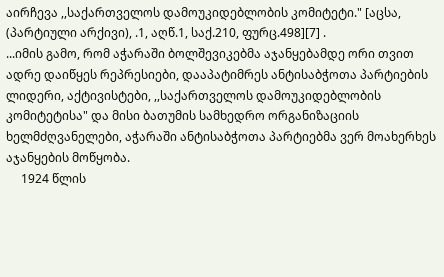აირჩევა ,,საქართველოს დამოუკიდებლობის კომიტეტი." [აცსა, (პარტიული არქივი), .1, აღწ.1, საქ.210, ფურც.498][7] .
...იმის გამო, რომ აჭარაში ბოლშევიკებმა აჯანყებამდე ორი თვით ადრე დაიწყეს რეპრესიები, დააპატიმრეს ანტისაბჭოთა პარტიების ლიდერი, აქტივისტები, ,,საქართველოს დამოუკიდებლობის კომიტეტისა" და მისი ბათუმის სამხედრო ორგანიზაციის ხელმძღვანელები, აჭარაში ანტისაბჭოთა პარტიებმა ვერ მოახერხეს აჯანყების მოწყობა.
     1924 წლის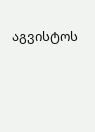აგვისტოს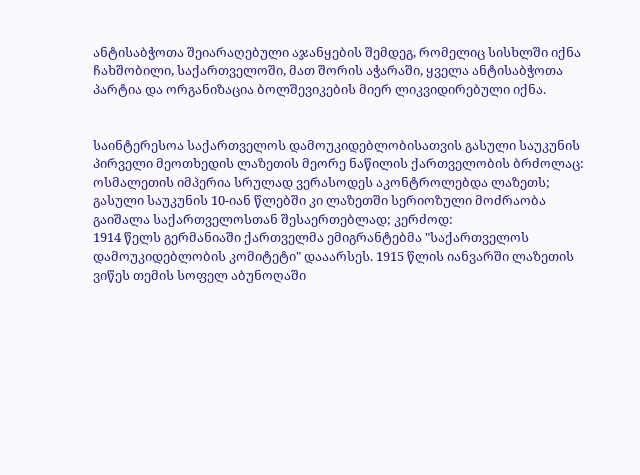ანტისაბჭოთა შეიარაღებული აჯანყების შემდეგ, რომელიც სისხლში იქნა ჩახშობილი, საქართველოში, მათ შორის აჭარაში, ყველა ანტისაბჭოთა პარტია და ორგანიზაცია ბოლშევიკების მიერ ლიკვიდირებული იქნა.


საინტერესოა საქართველოს დამოუკიდებლობისათვის გასული საუკუნის პირველი მეოთხედის ლაზეთის მეორე ნაწილის ქართველობის ბრძოლაც:
ოსმალეთის იმპერია სრულად ვერასოდეს აკონტროლებდა ლაზეთს; გასული საუკუნის 10-იან წლებში კი ლაზეთში სერიოზული მოძრაობა გაიშალა საქართველოსთან შესაერთებლად; კერძოდ:
1914 წელს გერმანიაში ქართველმა ემიგრანტებმა "საქართველოს დამოუკიდებლობის კომიტეტი" დააარსეს. 1915 წლის იანვარში ლაზეთის ვიწეს თემის სოფელ აბუნოღაში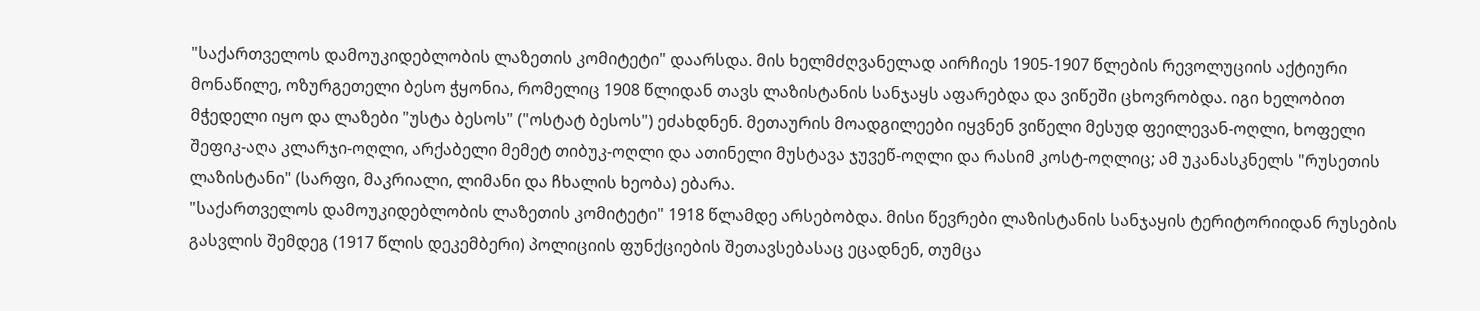"საქართველოს დამოუკიდებლობის ლაზეთის კომიტეტი" დაარსდა. მის ხელმძღვანელად აირჩიეს 1905-1907 წლების რევოლუციის აქტიური მონაწილე, ოზურგეთელი ბესო ჭყონია, რომელიც 1908 წლიდან თავს ლაზისტანის სანჯაყს აფარებდა და ვიწეში ცხოვრობდა. იგი ხელობით მჭედელი იყო და ლაზები "უსტა ბესოს" ("ოსტატ ბესოს") ეძახდნენ. მეთაურის მოადგილეები იყვნენ ვიწელი მესუდ ფეილევან-ოღლი, ხოფელი შეფიკ-აღა კლარჯი-ოღლი, არქაბელი მემეტ თიბუკ-ოღლი და ათინელი მუსტავა ჯუვეწ-ოღლი და რასიმ კოსტ-ოღლიც; ამ უკანასკნელს "რუსეთის ლაზისტანი" (სარფი, მაკრიალი, ლიმანი და ჩხალის ხეობა) ებარა.
"საქართველოს დამოუკიდებლობის ლაზეთის კომიტეტი" 1918 წლამდე არსებობდა. მისი წევრები ლაზისტანის სანჯაყის ტერიტორიიდან რუსების გასვლის შემდეგ (1917 წლის დეკემბერი) პოლიციის ფუნქციების შეთავსებასაც ეცადნენ, თუმცა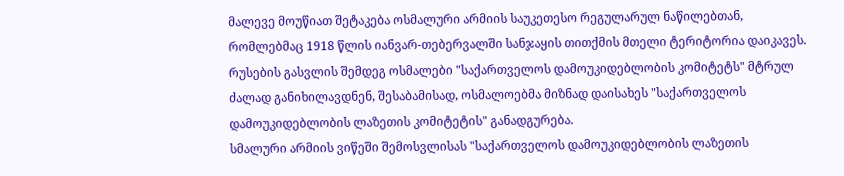მალევე მოუწიათ შეტაკება ოსმალური არმიის საუკეთესო რეგულარულ ნაწილებთან, რომლებმაც 1918 წლის იანვარ-თებერვალში სანჯაყის თითქმის მთელი ტერიტორია დაიკავეს.
რუსების გასვლის შემდეგ ოსმალები "საქართველოს დამოუკიდებლობის კომიტეტს" მტრულ ძალად განიხილავდნენ, შესაბამისად, ოსმალოებმა მიზნად დაისახეს "საქართველოს დამოუკიდებლობის ლაზეთის კომიტეტის" განადგურება.
სმალური არმიის ვიწეში შემოსვლისას "საქართველოს დამოუკიდებლობის ლაზეთის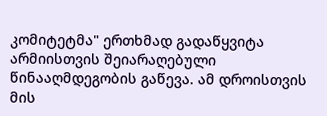კომიტეტმა" ერთხმად გადაწყვიტა არმიისთვის შეიარაღებული წინააღმდეგობის გაწევა. ამ დროისთვის მის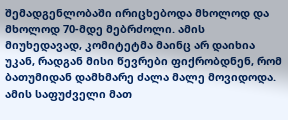შემადგენლობაში ირიცხებოდა მხოლოდ და მხოლოდ 70-მდე მებრძოლი. ამის მიუხედავად, კომიტეტმა მაინც არ დაიხია უკან, რადგან მისი წევრები ფიქრობდნენ, რომ ბათუმიდან დამხმარე ძალა მალე მოვიდოდა. ამის საფუძველი მათ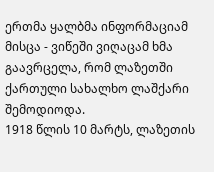ერთმა ყალბმა ინფორმაციამ მისცა - ვიწეში ვიღაცამ ხმა გაავრცელა, რომ ლაზეთში ქართული სახალხო ლაშქარი შემოდიოდა.
1918 წლის 10 მარტს, ლაზეთის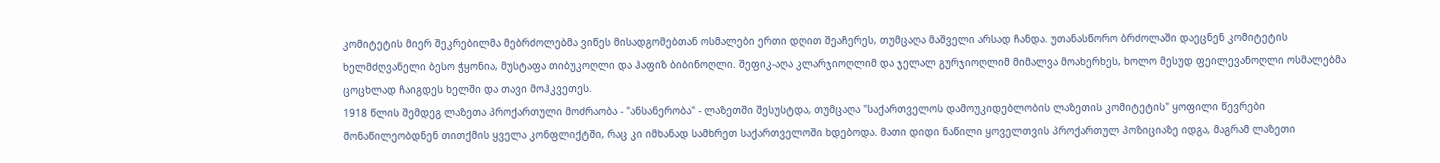კომიტეტის მიერ შეკრებილმა მებრძოლებმა ვიწეს მისადგომებთან ოსმალები ერთი დღით შეაჩერეს, თუმცაღა მაშველი არსად ჩანდა. უთანასწორო ბრძოლაში დაეცნენ კომიტეტის ხელმძღვანელი ბესო ჭყონია, მუსტაფა თიბუკოღლი და ჰაფიზ ბიბინოღლი. შეფიკ-აღა კლარჯიოღლიმ და ჯელალ გურჯიოღლიმ მიმალვა მოახერხეს, ხოლო მესუდ ფეილევანოღლი ოსმალებმა ცოცხლად ჩაიგდეს ხელში და თავი მოჰკვეთეს.
1918 წლის შემდეგ ლაზეთა პროქართული მოძრაობა - "ანსანერობა" - ლაზეთში შესუსტდა, თუმცაღა "საქართველოს დამოუკიდებლობის ლაზეთის კომიტეტის" ყოფილი წევრები მონაწილეობდნენ თითქმის ყველა კონფლიქტში, რაც კი იმხანად სამხრეთ საქართველოში ხდებოდა. მათი დიდი ნაწილი ყოველთვის პროქართულ პოზიციაზე იდგა, მაგრამ ლაზეთი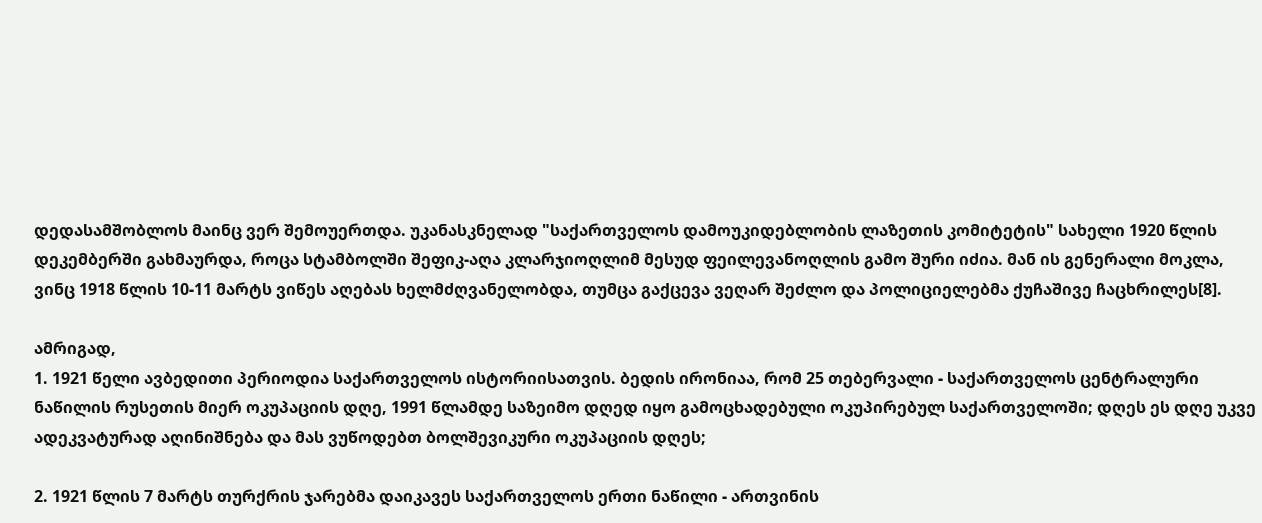დედასამშობლოს მაინც ვერ შემოუერთდა. უკანასკნელად "საქართველოს დამოუკიდებლობის ლაზეთის კომიტეტის" სახელი 1920 წლის დეკემბერში გახმაურდა, როცა სტამბოლში შეფიკ-აღა კლარჯიოღლიმ მესუდ ფეილევანოღლის გამო შური იძია. მან ის გენერალი მოკლა, ვინც 1918 წლის 10-11 მარტს ვიწეს აღებას ხელმძღვანელობდა, თუმცა გაქცევა ვეღარ შეძლო და პოლიციელებმა ქუჩაშივე ჩაცხრილეს[8].

ამრიგად,
1. 1921 წელი ავბედითი პერიოდია საქართველოს ისტორიისათვის. ბედის ირონიაა, რომ 25 თებერვალი - საქართველოს ცენტრალური ნაწილის რუსეთის მიერ ოკუპაციის დღე, 1991 წლამდე საზეიმო დღედ იყო გამოცხადებული ოკუპირებულ საქართველოში; დღეს ეს დღე უკვე ადეკვატურად აღინიშნება და მას ვუწოდებთ ბოლშევიკური ოკუპაციის დღეს;

2. 1921 წლის 7 მარტს თურქრის ჯარებმა დაიკავეს საქართველოს ერთი ნაწილი - ართვინის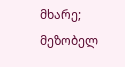მხარე; მეზობელ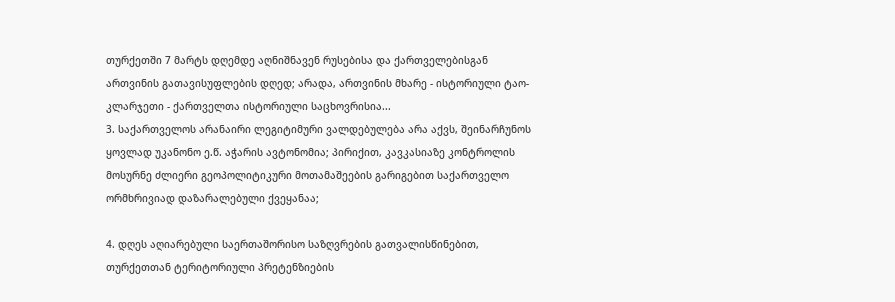თურქეთში 7 მარტს დღემდე აღნიშნავენ რუსებისა და ქართველებისგან ართვინის გათავისუფლების დღედ; არადა, ართვინის მხარე - ისტორიული ტაო-კლარჯეთი - ქართველთა ისტორიული საცხოვრისია...
3. საქართველოს არანაირი ლეგიტიმური ვალდებულება არა აქვს, შეინარჩუნოს ყოვლად უკანონო ე.წ. აჭარის ავტონომია; პირიქით, კავკასიაზე კონტროლის მოსურნე ძლიერი გეოპოლიტიკური მოთამაშეების გარიგებით საქართველო ორმხრივიად დაზარალებული ქვეყანაა;

4. დღეს აღიარებული საერთაშორისო საზღვრების გათვალისწინებით, თურქეთთან ტერიტორიული პრეტენზიების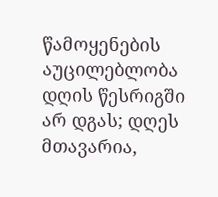წამოყენების აუცილებლობა დღის წესრიგში არ დგას; დღეს მთავარია,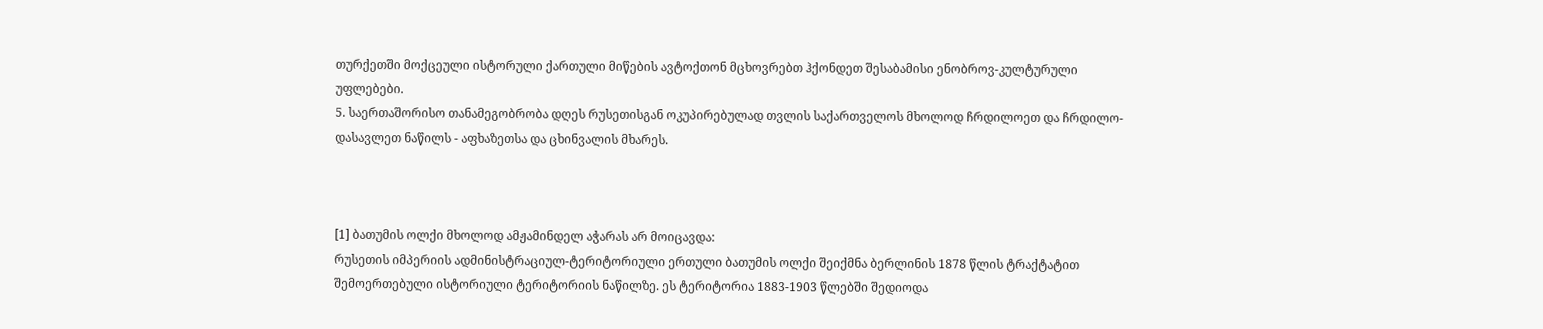თურქეთში მოქცეული ისტორული ქართული მიწების ავტოქთონ მცხოვრებთ ჰქონდეთ შესაბამისი ენობროვ-კულტურული უფლებები.
5. საერთაშორისო თანამეგობრობა დღეს რუსეთისგან ოკუპირებულად თვლის საქართველოს მხოლოდ ჩრდილოეთ და ჩრდილო-დასავლეთ ნაწილს - აფხაზეთსა და ცხინვალის მხარეს.



[1] ბათუმის ოლქი მხოლოდ ამჟამინდელ აჭარას არ მოიცავდა:
რუსეთის იმპერიის ადმინისტრაციულ-ტერიტორიული ერთული ბათუმის ოლქი შეიქმნა ბერლინის 1878 წლის ტრაქტატით შემოერთებული ისტორიული ტერიტორიის ნაწილზე. ეს ტერიტორია 1883-1903 წლებში შედიოდა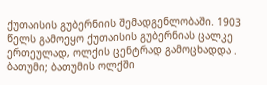ქუთაისის გუბერნიის შემადგენლობაში. 1903 წელს გამოეყო ქუთაისის გუბერნიას ცალკე ერთეულად, ოლქის ცენტრად გამოცხადდა . ბათუმი; ბათუმის ოლქში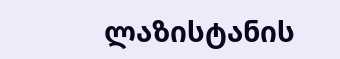ლაზისტანის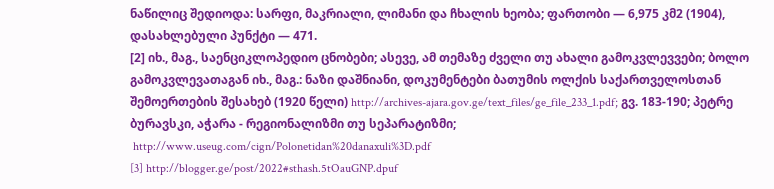ნაწილიც შედიოდა: სარფი, მაკრიალი, ლიმანი და ჩხალის ხეობა; ფართობი — 6,975 კმ2 (1904), დასახლებული პუნქტი — 471.
[2] იხ., მაგ., საენციკლოპედიო ცნობები; ასევე, ამ თემაზე ძველი თუ ახალი გამოკვლევვები; ბოლო გამოკვლევათაგან იხ., მაგ.: ნაზი დაშნიანი, დოკუმენტები ბათუმის ოლქის საქართველოსთან შემოერთების შესახებ (1920 წელი) http://archives-ajara.gov.ge/text_files/ge_file_233_1.pdf; გვ. 183-190; პეტრე ბურავსკი, აჭარა - რეგიონალიზმი თუ სეპარატიზმი;
 http://www.useug.com/cign/Polonetidan%20danaxuli%3D.pdf
[3] http://blogger.ge/post/2022#sthash.5tOauGNP.dpuf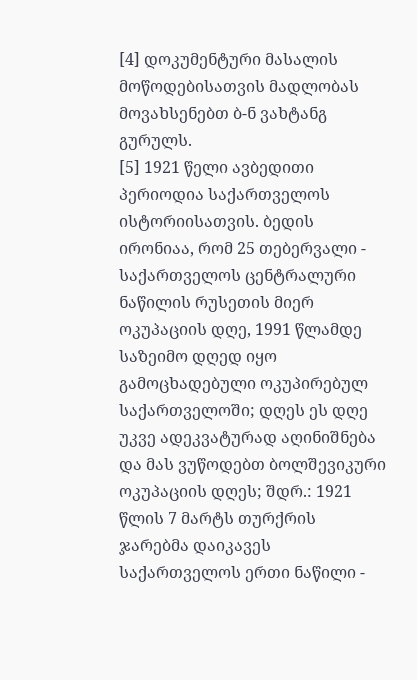[4] დოკუმენტური მასალის მოწოდებისათვის მადლობას მოვახსენებთ ბ-ნ ვახტანგ გურულს.
[5] 1921 წელი ავბედითი პერიოდია საქართველოს ისტორიისათვის. ბედის ირონიაა, რომ 25 თებერვალი - საქართველოს ცენტრალური ნაწილის რუსეთის მიერ ოკუპაციის დღე, 1991 წლამდე საზეიმო დღედ იყო გამოცხადებული ოკუპირებულ საქართველოში; დღეს ეს დღე უკვე ადეკვატურად აღინიშნება და მას ვუწოდებთ ბოლშევიკური ოკუპაციის დღეს; შდრ.: 1921 წლის 7 მარტს თურქრის ჯარებმა დაიკავეს საქართველოს ერთი ნაწილი -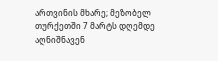ართვინის მხარე; მეზობელ თურქეთში 7 მარტს დღემდე აღნიშნავენ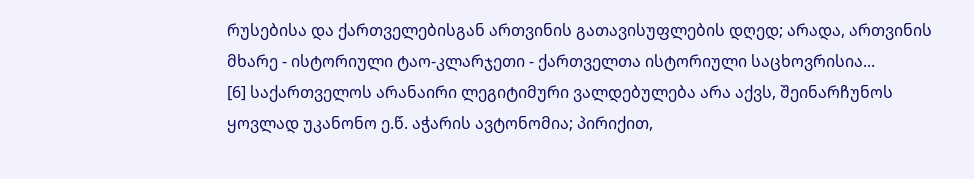რუსებისა და ქართველებისგან ართვინის გათავისუფლების დღედ; არადა, ართვინის მხარე - ისტორიული ტაო-კლარჯეთი - ქართველთა ისტორიული საცხოვრისია...
[6] საქართველოს არანაირი ლეგიტიმური ვალდებულება არა აქვს, შეინარჩუნოს ყოვლად უკანონო ე.წ. აჭარის ავტონომია; პირიქით,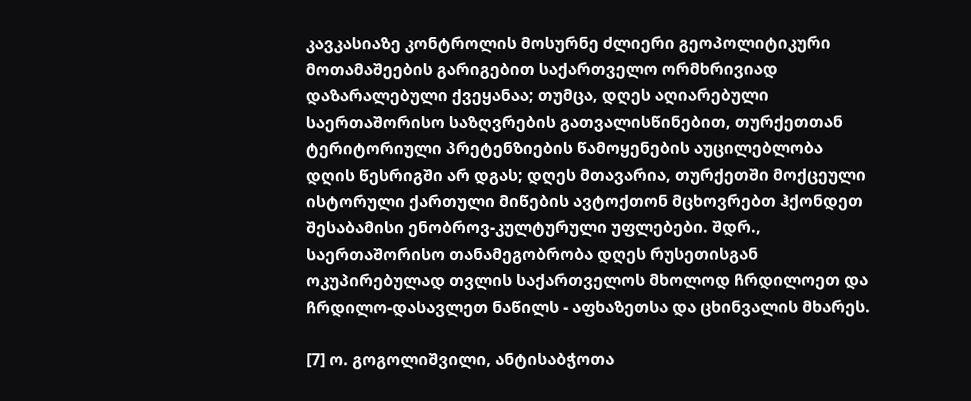კავკასიაზე კონტროლის მოსურნე ძლიერი გეოპოლიტიკური მოთამაშეების გარიგებით საქართველო ორმხრივიად დაზარალებული ქვეყანაა; თუმცა, დღეს აღიარებული საერთაშორისო საზღვრების გათვალისწინებით, თურქეთთან ტერიტორიული პრეტენზიების წამოყენების აუცილებლობა დღის წესრიგში არ დგას; დღეს მთავარია, თურქეთში მოქცეული ისტორული ქართული მიწების ავტოქთონ მცხოვრებთ ჰქონდეთ შესაბამისი ენობროვ-კულტურული უფლებები. შდრ., საერთაშორისო თანამეგობრობა დღეს რუსეთისგან ოკუპირებულად თვლის საქართველოს მხოლოდ ჩრდილოეთ და ჩრდილო-დასავლეთ ნაწილს - აფხაზეთსა და ცხინვალის მხარეს.

[7] ო. გოგოლიშვილი, ანტისაბჭოთა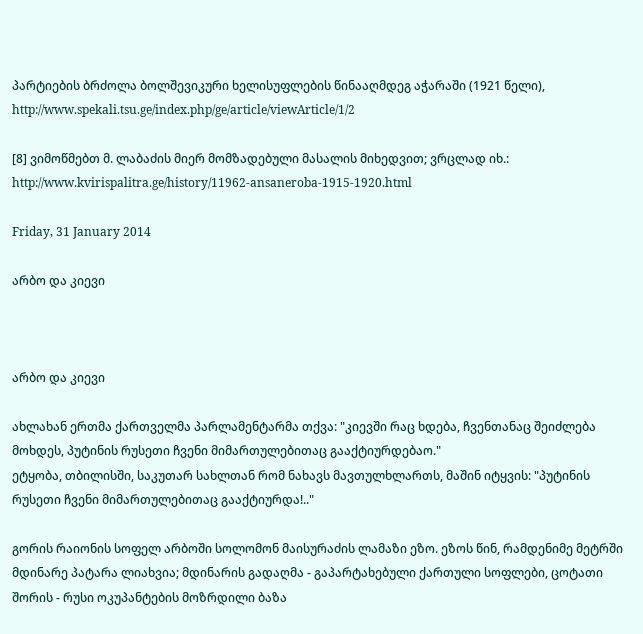პარტიების ბრძოლა ბოლშევიკური ხელისუფლების წინააღმდეგ აჭარაში (1921 წელი), http://www.spekali.tsu.ge/index.php/ge/article/viewArticle/1/2

[8] ვიმოწმებთ მ. ლაბაძის მიერ მომზადებული მასალის მიხედვით; ვრცლად იხ.:  http://www.kvirispalitra.ge/history/11962-ansaneroba-1915-1920.html

Friday, 31 January 2014

არბო და კიევი



არბო და კიევი

ახლახან ერთმა ქართველმა პარლამენტარმა თქვა: "კიევში რაც ხდება, ჩვენთანაც შეიძლება მოხდეს, პუტინის რუსეთი ჩვენი მიმართულებითაც გააქტიურდებაო."
ეტყობა, თბილისში, საკუთარ სახლთან რომ ნახავს მავთულხლართს, მაშინ იტყვის: "პუტინის რუსეთი ჩვენი მიმართულებითაც გააქტიურდა!.."

გორის რაიონის სოფელ არბოში სოლომონ მაისურაძის ლამაზი ეზო. ეზოს წინ, რამდენიმე მეტრში მდინარე პატარა ლიახვია; მდინარის გადაღმა - გაპარტახებული ქართული სოფლები, ცოტათი შორის - რუსი ოკუპანტების მოზრდილი ბაზა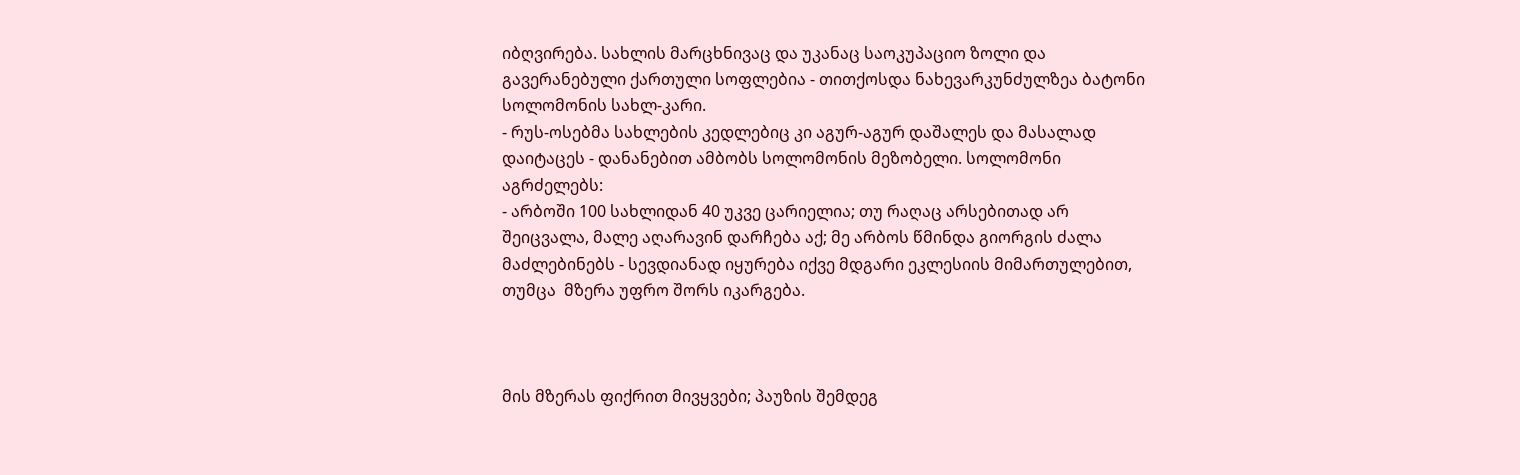იბღვირება. სახლის მარცხნივაც და უკანაც საოკუპაციო ზოლი და გავერანებული ქართული სოფლებია - თითქოსდა ნახევარკუნძულზეა ბატონი სოლომონის სახლ-კარი.
- რუს-ოსებმა სახლების კედლებიც კი აგურ-აგურ დაშალეს და მასალად დაიტაცეს - დანანებით ამბობს სოლომონის მეზობელი. სოლომონი აგრძელებს:
- არბოში 100 სახლიდან 40 უკვე ცარიელია; თუ რაღაც არსებითად არ შეიცვალა, მალე აღარავინ დარჩება აქ; მე არბოს წმინდა გიორგის ძალა მაძლებინებს - სევდიანად იყურება იქვე მდგარი ეკლესიის მიმართულებით, თუმცა  მზერა უფრო შორს იკარგება.



მის მზერას ფიქრით მივყვები; პაუზის შემდეგ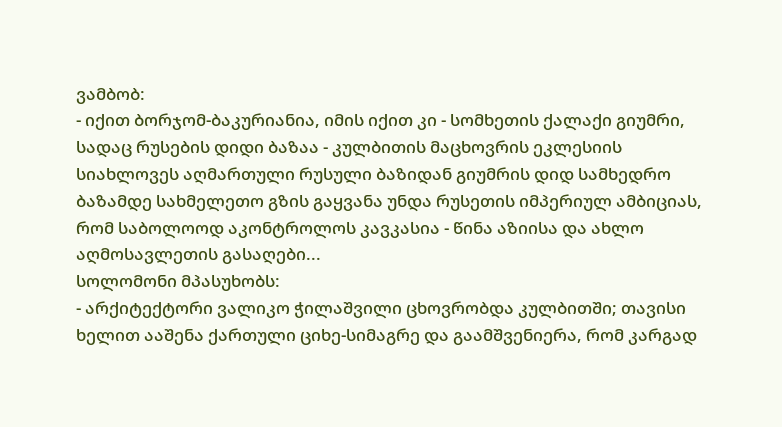ვამბობ:
- იქით ბორჯომ-ბაკურიანია, იმის იქით კი - სომხეთის ქალაქი გიუმრი, სადაც რუსების დიდი ბაზაა - კულბითის მაცხოვრის ეკლესიის სიახლოვეს აღმართული რუსული ბაზიდან გიუმრის დიდ სამხედრო ბაზამდე სახმელეთო გზის გაყვანა უნდა რუსეთის იმპერიულ ამბიციას, რომ საბოლოოდ აკონტროლოს კავკასია - წინა აზიისა და ახლო აღმოსავლეთის გასაღები...
სოლომონი მპასუხობს:
- არქიტექტორი ვალიკო ჭილაშვილი ცხოვრობდა კულბითში; თავისი ხელით ააშენა ქართული ციხე-სიმაგრე და გაამშვენიერა, რომ კარგად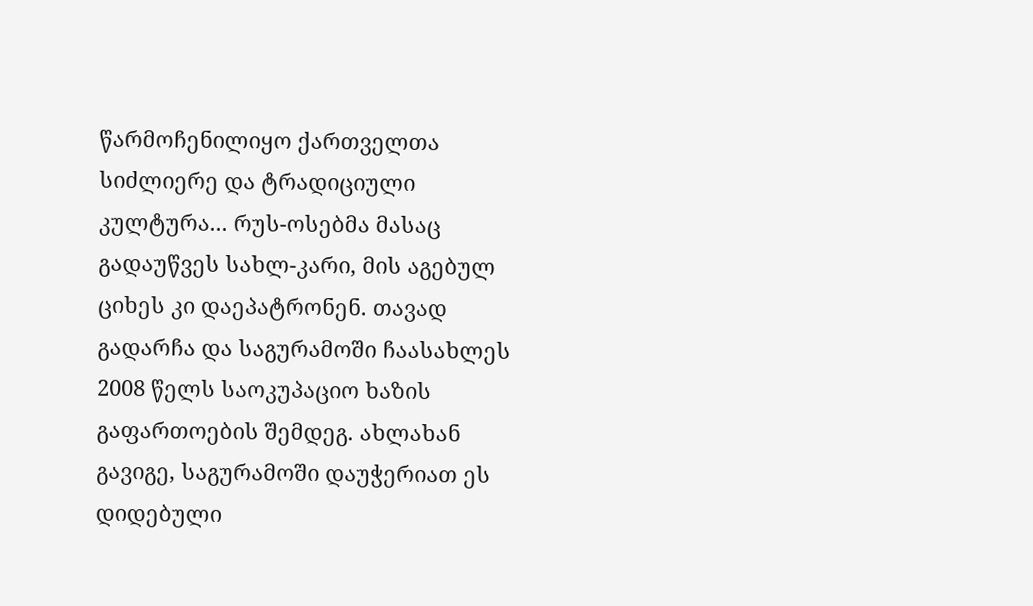წარმოჩენილიყო ქართველთა სიძლიერე და ტრადიციული კულტურა... რუს-ოსებმა მასაც გადაუწვეს სახლ-კარი, მის აგებულ ციხეს კი დაეპატრონენ. თავად გადარჩა და საგურამოში ჩაასახლეს 2008 წელს საოკუპაციო ხაზის გაფართოების შემდეგ. ახლახან გავიგე, საგურამოში დაუჭერიათ ეს დიდებული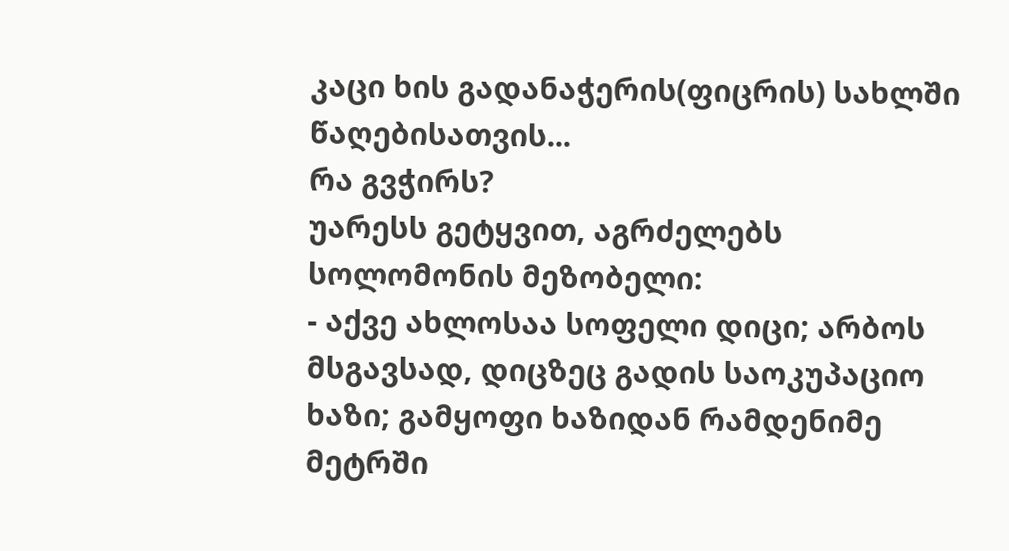კაცი ხის გადანაჭერის(ფიცრის) სახლში წაღებისათვის...
რა გვჭირს?
უარესს გეტყვით, აგრძელებს სოლომონის მეზობელი:
- აქვე ახლოსაა სოფელი დიცი; არბოს მსგავსად, დიცზეც გადის საოკუპაციო ხაზი; გამყოფი ხაზიდან რამდენიმე მეტრში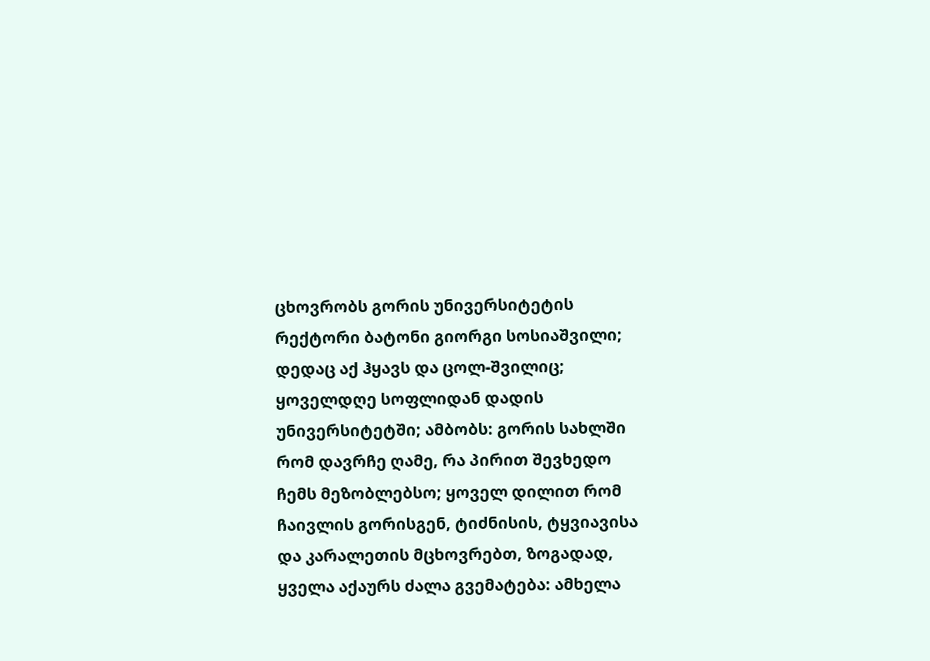ცხოვრობს გორის უნივერსიტეტის რექტორი ბატონი გიორგი სოსიაშვილი; დედაც აქ ჰყავს და ცოლ-შვილიც; ყოველდღე სოფლიდან დადის უნივერსიტეტში; ამბობს: გორის სახლში რომ დავრჩე ღამე, რა პირით შევხედო ჩემს მეზობლებსო; ყოველ დილით რომ ჩაივლის გორისგენ, ტიძნისის, ტყვიავისა და კარალეთის მცხოვრებთ, ზოგადად, ყველა აქაურს ძალა გვემატება: ამხელა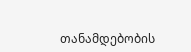თანამდებობის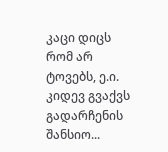კაცი დიცს რომ არ ტოვებს, ე.ი. კიდევ გვაქვს გადარჩენის შანსიო...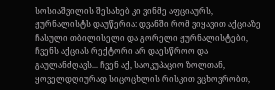სოსიაშვილის შესახებ კი ვინმე აფციაურს, ჟურნალისტს დაუწერია: დვანში რომ ვიყავით აქციაზე ჩასული თბილისელი და გორელი ჟურნალისტები, ჩვენს აქციას რექტორი არ დაესწროო და გაულანძღავს... ჩვენ აქ, საოკუპაციო ზოლთან, ყოველდღიურად სიცოცხლის რისკით ვცხოვრობთ,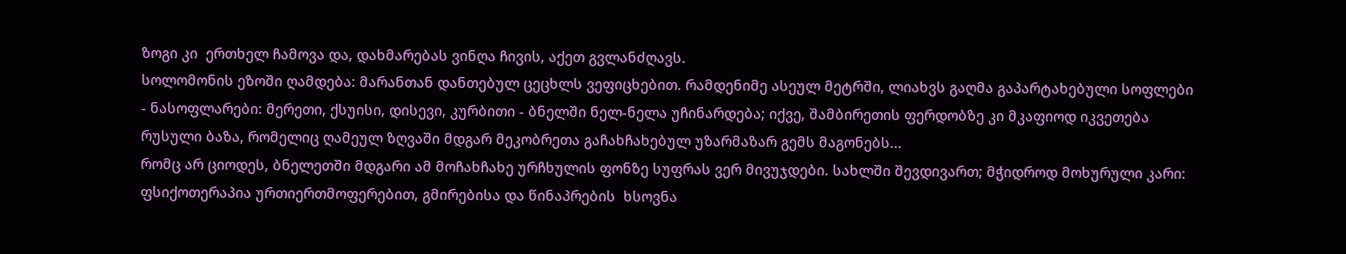ზოგი კი  ერთხელ ჩამოვა და, დახმარებას ვინღა ჩივის, აქეთ გვლანძღავს.
სოლომონის ეზოში ღამდება: მარანთან დანთებულ ცეცხლს ვეფიცხებით. რამდენიმე ასეულ მეტრში, ლიახვს გაღმა გაპარტახებული სოფლები - ნასოფლარები: მერეთი, ქსუისი, დისევი, კურბითი - ბნელში ნელ-ნელა უჩინარდება; იქვე, შამბირეთის ფერდობზე კი მკაფიოდ იკვეთება რუსული ბაზა, რომელიც ღამეულ ზღვაში მდგარ მეკობრეთა გაჩახჩახებულ უზარმაზარ გემს მაგონებს...
რომც არ ციოდეს, ბნელეთში მდგარი ამ მოჩახჩახე ურჩხულის ფონზე სუფრას ვერ მივუჯდები. სახლში შევდივართ; მჭიდროდ მოხურული კარი: ფსიქოთერაპია ურთიერთმოფერებით, გმირებისა და წინაპრების  ხსოვნა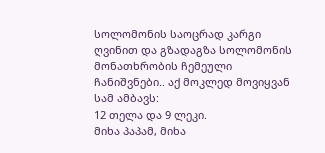სოლომონის საოცრად კარგი ღვინით და გზადაგზა სოლომონის მონათხრობის ჩემეული ჩანიშვნები.. აქ მოკლედ მოვიყვან სამ ამბავს:
12 თელა და 9 ლეკი.
მიხა პაპამ, მიხა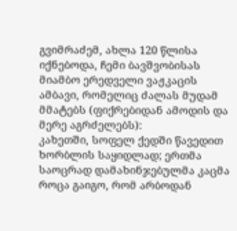გვიმრაძემ, ახლა 120 წლისა იქნებოდა, ჩემი ბავშვობისას მიამბო ერედველი ვაჟკაცის ამბავი, რომელიც ძალას მუდამ მმატებს (ფიქრებიდან ამოდის და მერე აგრძელებს):
კახეთში, სოფელ ქედში წავედით ხორბლის საყიდლად; ერთმა საოცრად დამახინჯებულმა კაცმა როცა გაიგო, რომ არბოდან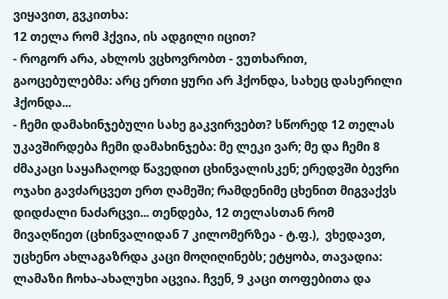ვიყავით, გვკითხა:
12 თელა რომ ჰქვია, ის ადგილი იცით?
- როგორ არა, ახლოს ვცხოვრობთ - ვუთხარით, გაოცებულებმა: არც ერთი ყური არ ჰქონდა, სახეც დასერილი ჰქონდა...
- ჩემი დამახინჯებული სახე გაკვირვებთ? სწორედ 12 თელას უკავშირდება ჩემი დამახინჯება: მე ლეკი ვარ; მე და ჩემი 8 ძმაკაცი საყაჩაღოდ წავედით ცხინვალისკენ; ერედვში ბევრი ოჯახი გავძარცვეთ ერთ ღამეში; რამდენიმე ცხენით მიგვაქვს დიდძალი ნაძარცვი... თენდება, 12 თელასთან რომ მივაღწიეთ (ცხინვალიდან 7 კილომერზეა - ტ.ფ.),  ვხედავთ, უცხენო ახლაგაზრდა კაცი მოღიღინებს; ეტყობა, თავადია:  ლამაზი ჩოხა-ახალუხი აცვია. ჩვენ, 9 კაცი თოფებითა და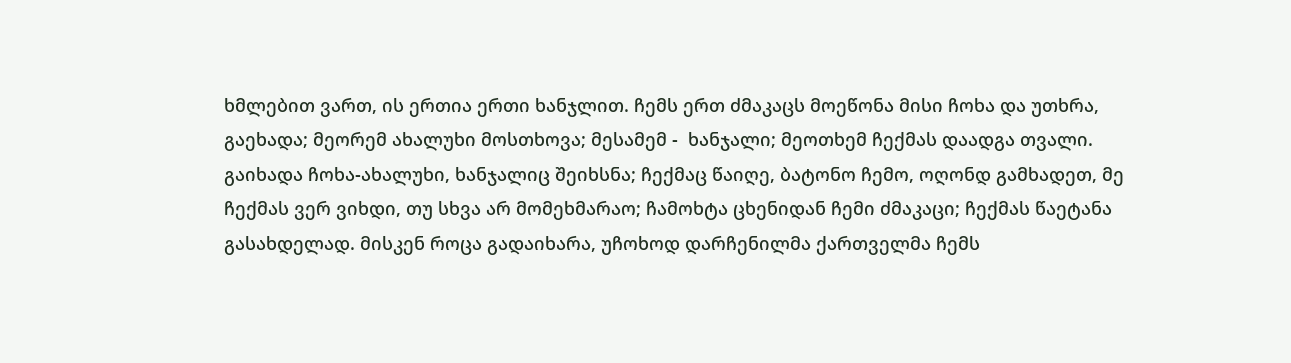ხმლებით ვართ, ის ერთია ერთი ხანჯლით. ჩემს ერთ ძმაკაცს მოეწონა მისი ჩოხა და უთხრა, გაეხადა; მეორემ ახალუხი მოსთხოვა; მესამემ -  ხანჯალი; მეოთხემ ჩექმას დაადგა თვალი. გაიხადა ჩოხა-ახალუხი, ხანჯალიც შეიხსნა; ჩექმაც წაიღე, ბატონო ჩემო, ოღონდ გამხადეთ, მე ჩექმას ვერ ვიხდი, თუ სხვა არ მომეხმარაო; ჩამოხტა ცხენიდან ჩემი ძმაკაცი; ჩექმას წაეტანა გასახდელად. მისკენ როცა გადაიხარა, უჩოხოდ დარჩენილმა ქართველმა ჩემს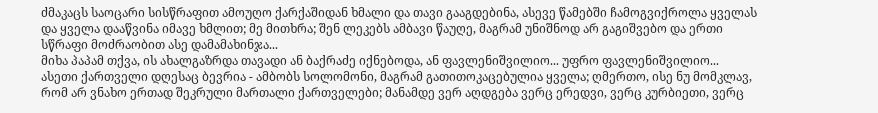ძმაკაცს საოცარი სისწრაფით ამოუღო ქარქაშიდან ხმალი და თავი გააგდებინა, ასევე წამებში ჩამოგვიქროლა ყველას და ყველა დააწვინა იმავე ხმლით; მე მითხრა; შენ ლეკებს ამბავი წაუღე, მაგრამ უნიშნოდ არ გაგიშვებო და ერთი სწრაფი მოძრაობით ასე დამამახინჯა...
მიხა პაპამ თქვა, ის ახალგაზრდა თავადი ან ბაქრაძე იქნებოდა, ან ფავლენიშვილიო... უფრო ფავლენიშვილიო...
ასეთი ქართველი დღესაც ბევრია - ამბობს სოლომონი, მაგრამ გათითოკაცებულია ყველა; ღმერთო, ისე ნუ მომკლავ, რომ არ ვნახო ერთად შეკრული მართალი ქართველები; მანამდე ვერ აღდგება ვერც ერედვი, ვერც კურბიეთი, ვერც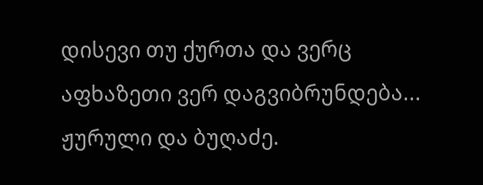დისევი თუ ქურთა და ვერც აფხაზეთი ვერ დაგვიბრუნდება...
ჟურული და ბუღაძე.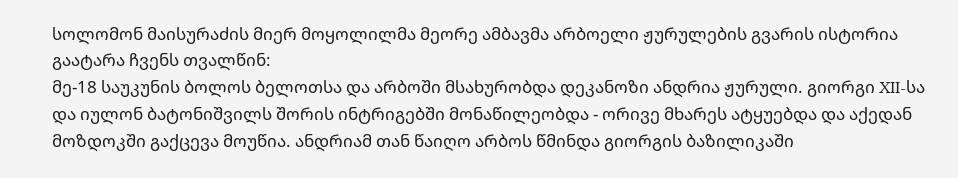სოლომონ მაისურაძის მიერ მოყოლილმა მეორე ამბავმა არბოელი ჟურულების გვარის ისტორია გაატარა ჩვენს თვალწინ:
მე-18 საუკუნის ბოლოს ბელოთსა და არბოში მსახურობდა დეკანოზი ანდრია ჟურული. გიორგი XII-სა და იულონ ბატონიშვილს შორის ინტრიგებში მონაწილეობდა - ორივე მხარეს ატყუებდა და აქედან მოზდოკში გაქცევა მოუწია. ანდრიამ თან წაიღო არბოს წმინდა გიორგის ბაზილიკაში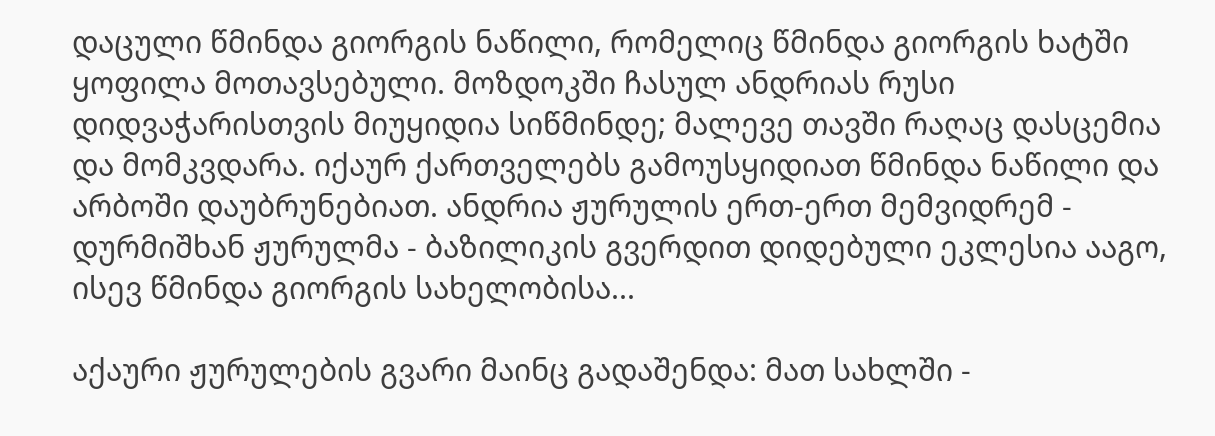დაცული წმინდა გიორგის ნაწილი, რომელიც წმინდა გიორგის ხატში ყოფილა მოთავსებული. მოზდოკში ჩასულ ანდრიას რუსი დიდვაჭარისთვის მიუყიდია სიწმინდე; მალევე თავში რაღაც დასცემია და მომკვდარა. იქაურ ქართველებს გამოუსყიდიათ წმინდა ნაწილი და არბოში დაუბრუნებიათ. ანდრია ჟურულის ერთ-ერთ მემვიდრემ - დურმიშხან ჟურულმა - ბაზილიკის გვერდით დიდებული ეკლესია ააგო, ისევ წმინდა გიორგის სახელობისა...

აქაური ჟურულების გვარი მაინც გადაშენდა: მათ სახლში -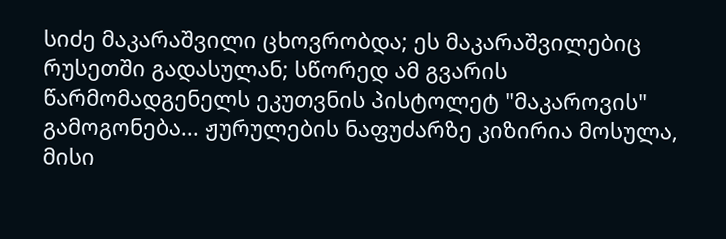სიძე მაკარაშვილი ცხოვრობდა; ეს მაკარაშვილებიც რუსეთში გადასულან; სწორედ ამ გვარის წარმომადგენელს ეკუთვნის პისტოლეტ "მაკაროვის" გამოგონება... ჟურულების ნაფუძარზე კიზირია მოსულა, მისი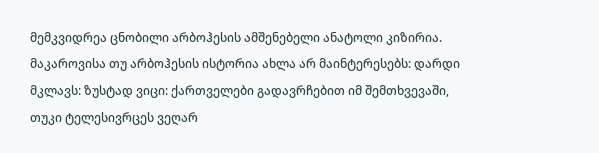მემკვიდრეა ცნობილი არბოჰესის ამშენებელი ანატოლი კიზირია.
მაკაროვისა თუ არბოჰესის ისტორია ახლა არ მაინტერესებს: დარდი მკლავს: ზუსტად ვიცი: ქართველები გადავრჩებით იმ შემთხვევაში, თუკი ტელესივრცეს ვეღარ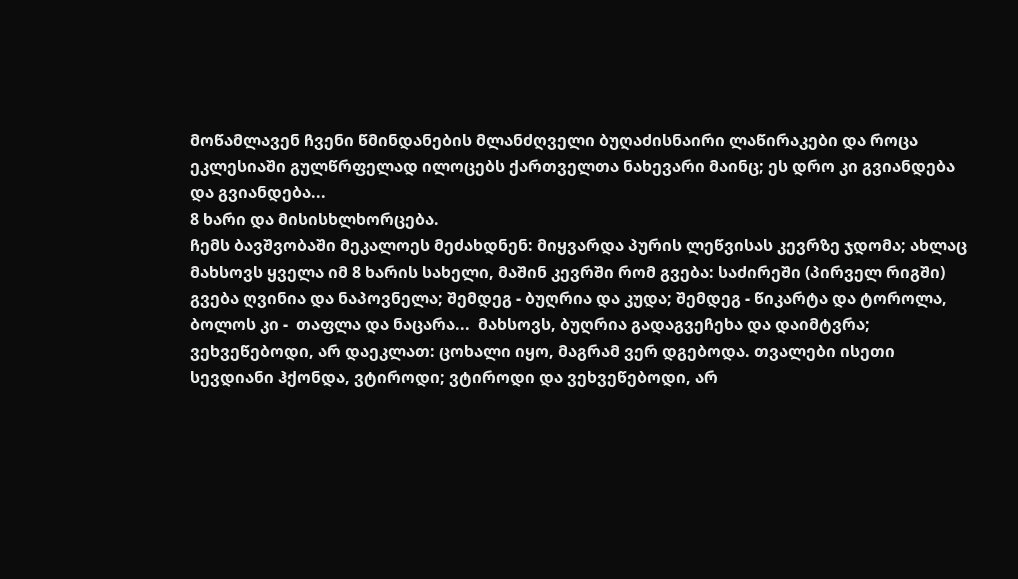მოწამლავენ ჩვენი წმინდანების მლანძღველი ბუღაძისნაირი ლაწირაკები და როცა ეკლესიაში გულწრფელად ილოცებს ქართველთა ნახევარი მაინც; ეს დრო კი გვიანდება და გვიანდება...
8 ხარი და მისისხლხორცება.
ჩემს ბავშვობაში მეკალოეს მეძახდნენ: მიყვარდა პურის ლეწვისას კევრზე ჯდომა; ახლაც მახსოვს ყველა იმ 8 ხარის სახელი, მაშინ კევრში რომ გვება: საძირეში (პირველ რიგში) გვება ღვინია და ნაპოვნელა; შემდეგ - ბუღრია და კუდა; შემდეგ - წიკარტა და ტოროლა, ბოლოს კი -  თაფლა და ნაცარა...  მახსოვს, ბუღრია გადაგვეჩეხა და დაიმტვრა; ვეხვეწებოდი, არ დაეკლათ: ცოხალი იყო, მაგრამ ვერ დგებოდა. თვალები ისეთი სევდიანი ჰქონდა, ვტიროდი; ვტიროდი და ვეხვეწებოდი, არ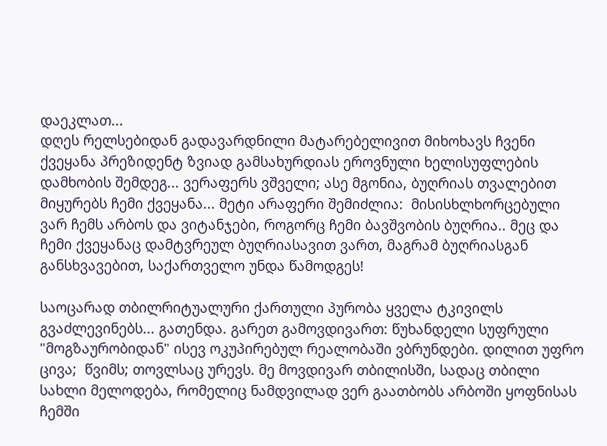დაეკლათ...
დღეს რელსებიდან გადავარდნილი მატარებელივით მიხოხავს ჩვენი ქვეყანა პრეზიდენტ ზვიად გამსახურდიას ეროვნული ხელისუფლების დამხობის შემდეგ... ვერაფერს ვშველი; ასე მგონია, ბუღრიას თვალებით მიყურებს ჩემი ქვეყანა... მეტი არაფერი შემიძლია:  მისისხლხორცებული ვარ ჩემს არბოს და ვიტანჯები, როგორც ჩემი ბავშვობის ბუღრია.. მეც და ჩემი ქვეყანაც დამტვრეულ ბუღრიასავით ვართ, მაგრამ ბუღრიასგან განსხვავებით, საქართველო უნდა წამოდგეს!

საოცარად თბილრიტუალური ქართული პურობა ყველა ტკივილს გვაძლევინებს... გათენდა. გარეთ გამოვდივართ: წუხანდელი სუფრული "მოგზაურობიდან" ისევ ოკუპირებულ რეალობაში ვბრუნდები. დილით უფრო ცივა;  წვიმს; თოვლსაც ურევს. მე მოვდივარ თბილისში, სადაც თბილი სახლი მელოდება, რომელიც ნამდვილად ვერ გაათბობს არბოში ყოფნისას ჩემში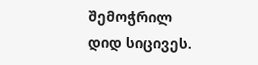შემოჭრილ დიდ სიცივეს.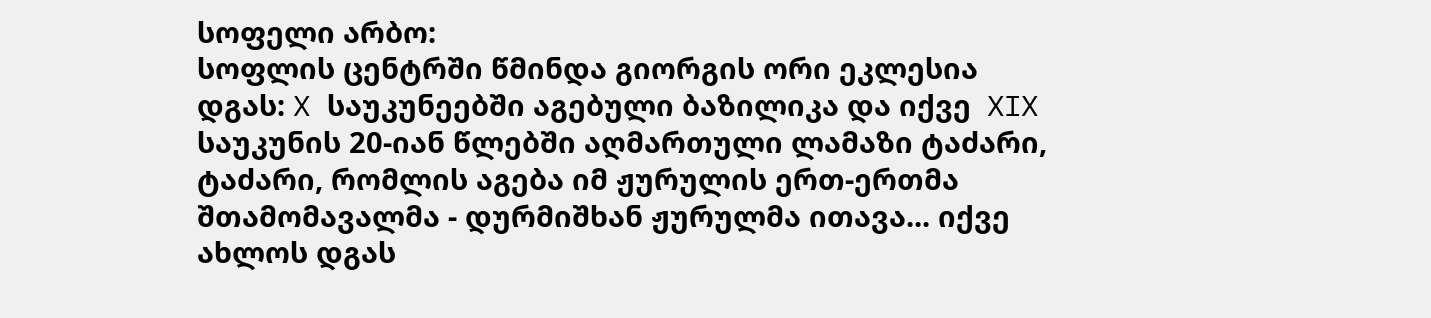სოფელი არბო:
სოფლის ცენტრში წმინდა გიორგის ორი ეკლესია დგას: X საუკუნეებში აგებული ბაზილიკა და იქვე  XIX საუკუნის 20-იან წლებში აღმართული ლამაზი ტაძარი, ტაძარი, რომლის აგება იმ ჟურულის ერთ-ერთმა შთამომავალმა - დურმიშხან ჟურულმა ითავა... იქვე ახლოს დგას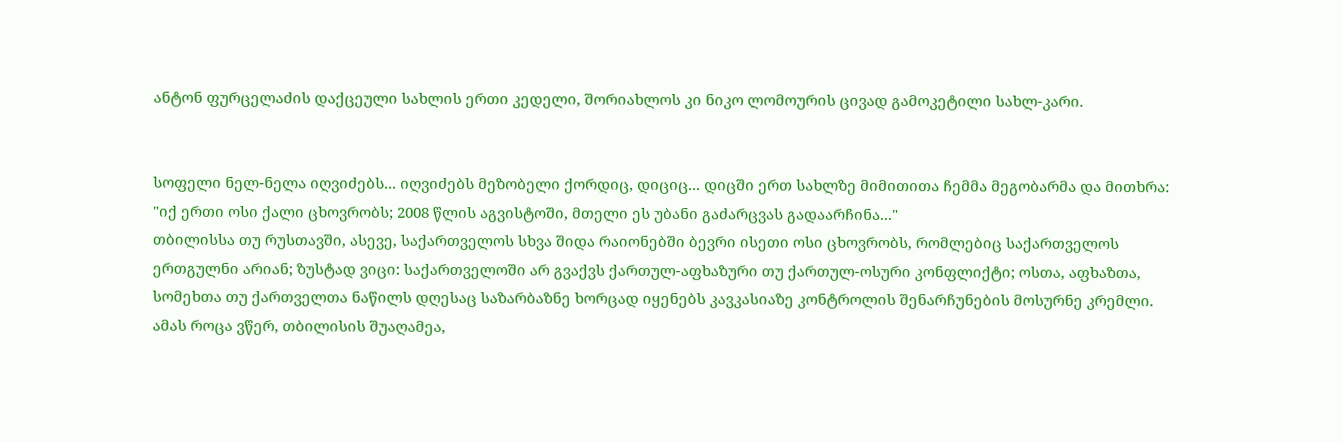ანტონ ფურცელაძის დაქცეული სახლის ერთი კედელი, შორიახლოს კი ნიკო ლომოურის ცივად გამოკეტილი სახლ-კარი.


სოფელი ნელ-ნელა იღვიძებს... იღვიძებს მეზობელი ქორდიც, დიციც... დიცში ერთ სახლზე მიმითითა ჩემმა მეგობარმა და მითხრა: "იქ ერთი ოსი ქალი ცხოვრობს; 2008 წლის აგვისტოში, მთელი ეს უბანი გაძარცვას გადაარჩინა..."
თბილისსა თუ რუსთავში, ასევე, საქართველოს სხვა შიდა რაიონებში ბევრი ისეთი ოსი ცხოვრობს, რომლებიც საქართველოს ერთგულნი არიან; ზუსტად ვიცი: საქართველოში არ გვაქვს ქართულ-აფხაზური თუ ქართულ-ოსური კონფლიქტი; ოსთა, აფხაზთა, სომეხთა თუ ქართველთა ნაწილს დღესაც საზარბაზნე ხორცად იყენებს კავკასიაზე კონტროლის შენარჩუნების მოსურნე კრემლი.
ამას როცა ვწერ, თბილისის შუაღამეა,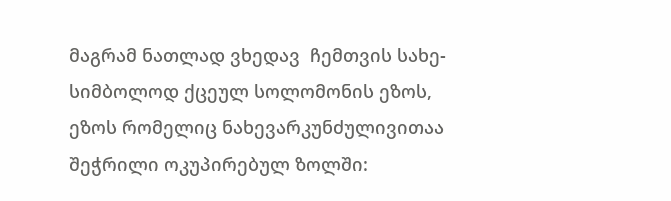მაგრამ ნათლად ვხედავ  ჩემთვის სახე-სიმბოლოდ ქცეულ სოლომონის ეზოს, ეზოს რომელიც ნახევარკუნძულივითაა შეჭრილი ოკუპირებულ ზოლში: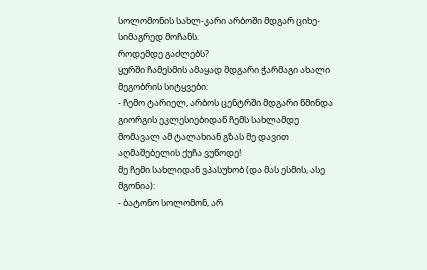სოლომონის სახლ-კარი არბოში მდგარ ციხე-სიმაგრედ მოჩანს.
როდემდე გაძლებს?
ყურში ჩამესმის ამაყად მდგარი ჭარმაგი ახალი მეგობრის სიტყვები:
- ჩემო ტარიელ, არბოს ცენტრში მდგარი წმინდა გიორგის ეკლესიებიდან ჩემს სახლამდე მომავალ ამ ტალახიან გზას მე დავით აღმაშებელის ქუჩა ვუწოდე!
მე ჩემი სახლიდან ვპასუხობ (და მას ესმის, ასე მგონია):
- ბატონო სოლომონ, არ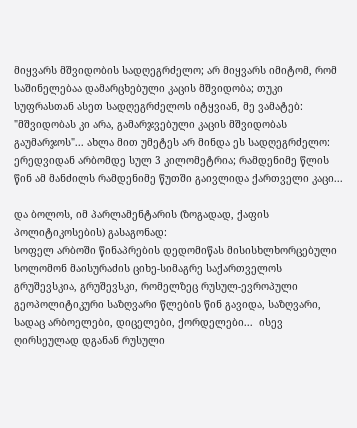მიყვარს მშვიდობის სადღეგრძელო; არ მიყვარს იმიტომ, რომ საშინელებაა დამარცხებული კაცის მშვიდობა; თუკი სუფრასთან ასეთ სადღეგრძელოს იტყვიან, მე ვამატებ: "მშვიდობას კი არა, გამარჯვებული კაცის მშვიდობას გაუმარჯოს"... ახლა მით უმეტეს არ მინდა ეს სადღეგრძელო: ერედვიდან არბომდე სულ 3 კილომეტრია; რამდენიმე წლის წინ ამ მანძილს რამდენიმე წუთში გაივლიდა ქართველი კაცი...

და ბოლოს, იმ პარლამენტარის (ზოგადად, ქაფის პოლიტიკოსების) გასაგონად:
სოფელ არბოში წინაპრების დედომიწას მისისხლხორცებული სოლომონ მაისურაძის ციხე-სიმაგრე საქართველოს გრუშევსკია, გრუშევსკი, რომელზეც რუსულ-ევროპული გეოპოლიტიკური საზღვარი წლების წინ გავიდა, საზღვარი, სადაც არბოელები, დიცელები, ქორდელები...  ისევ ღირსეულად დგანან რუსული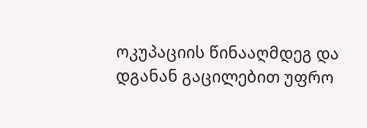ოკუპაციის წინააღმდეგ და დგანან გაცილებით უფრო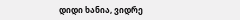დიდი ხანია, ვიდრე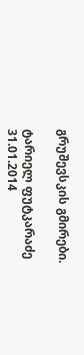გრუშევსკის გმირები.

ტარიელ ფუტკარაძე
31.01.2014